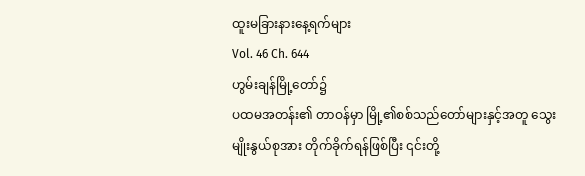ထူးမခြားနားနေ့ရက်များ
Vol. 46 Ch. 644
ဟွမ်းချန်မြို့တော်၌
ပထမအတန်း၏ တာဝန်မှာ မြို့၏စစ်သည်တော်များနှင့်အတူ သွေးမျိုးနွယ်စုအား တိုက်ခိုက်ရန်ဖြစ်ပြီး ၎င်းတို့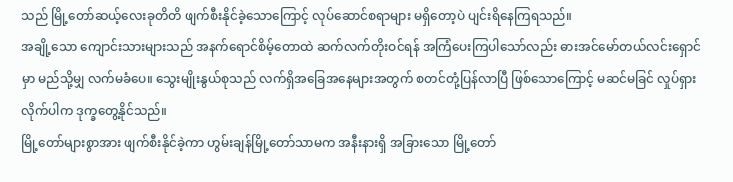သည် မြို့တော်ဆယ့်လေးခုတိတိ ဖျက်စီးနိုင်ခဲ့သောကြောင့် လုပ်ဆောင်စရာများ မရှိတော့ပဲ ပျင်းရိနေကြရသည်။
အချို့သော ကျောင်းသားများသည် အနက်ရောင်စိမ့်တောထဲ ဆက်လက်တိုးဝင်ရန် အကြံပေးကြပါသော်လည်း ဓားအင်မော်တယ်လင်းရှောင်မှာ မည်သို့မျှ လက်မခံပေ။ သွေးမျိုးနွယ်စုသည် လက်ရှိအခြေအနေများအတွက် စတင်တုံ့ပြန်လာပြီ ဖြစ်သောကြောင့် မဆင်မခြင် လှုပ်ရှားလိုက်ပါက ဒုက္ခတွေ့နိုင်သည်။
မြို့တော်များစွာအား ဖျက်စီးနိုင်ခဲ့ကာ ဟွမ်းချန်မြို့တော်သာမက အနီးနားရှိ အခြားသော မြို့တော်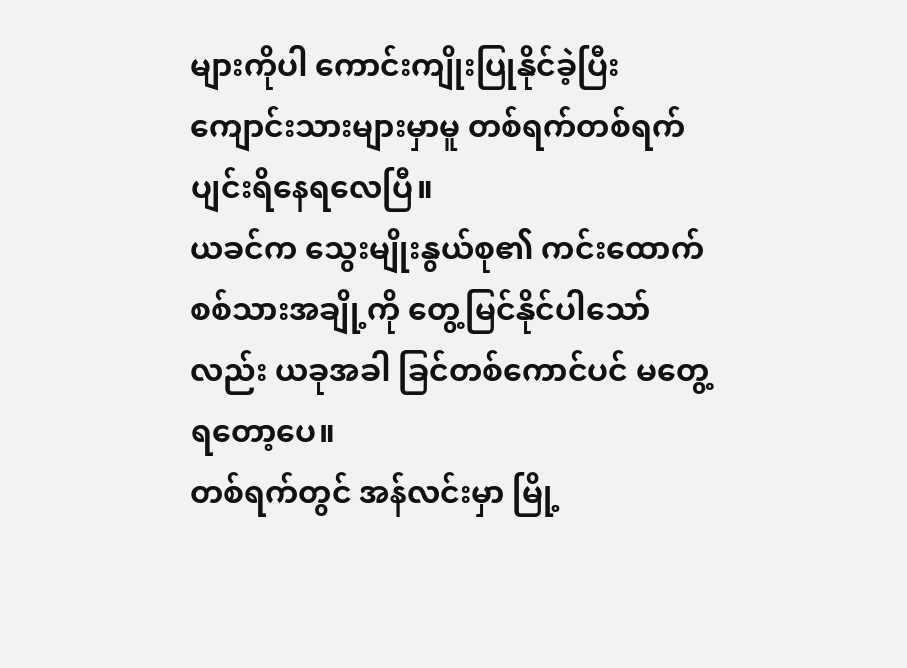များကိုပါ ကောင်းကျိုးပြုနိုင်ခဲ့ပြီး ကျောင်းသားများမှာမူ တစ်ရက်တစ်ရက် ပျင်းရိနေရလေပြီ။
ယခင်က သွေးမျိုးနွယ်စု၏ ကင်းထောက်စစ်သားအချို့ကို တွေ့မြင်နိုင်ပါသော်လည်း ယခုအခါ ခြင်တစ်ကောင်ပင် မတွေ့ရတော့ပေ။
တစ်ရက်တွင် အန်လင်းမှာ မြို့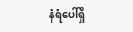နံရံပေါ်ရှိ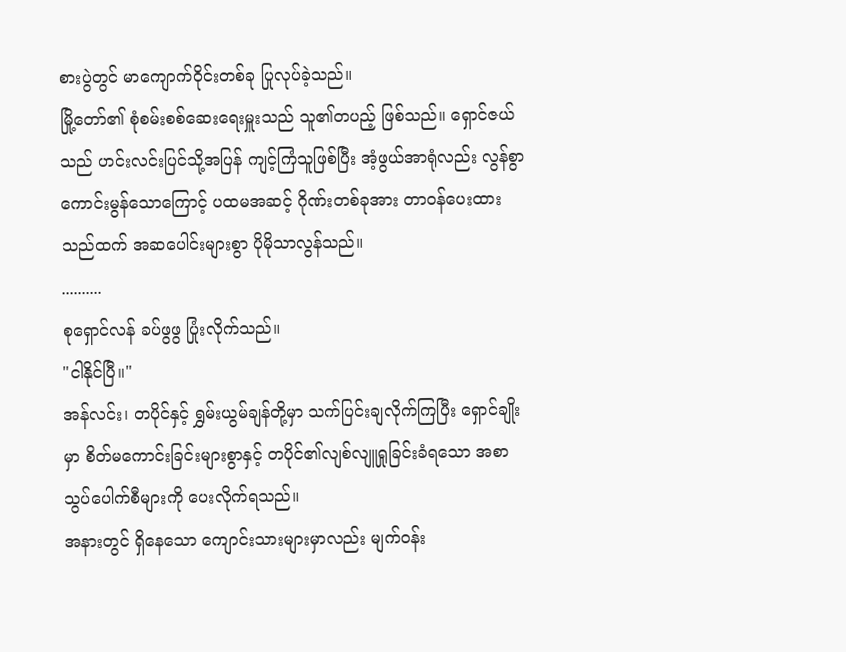စားပွဲတွင် မာကျောက်ဝိုင်းတစ်ခု ပြုလုပ်ခဲ့သည်။
မြို့တော်၏ စုံစမ်းစစ်ဆေးရေးမှူးသည် သူ၏တပည့် ဖြစ်သည်။ ရှောင်ဇယ်သည် ဟင်းလင်းပြင်သို့အပြန် ကျင့်ကြံသူဖြစ်ပြီး အံ့ဖွယ်အာရုံလည်း လွန်စွာကောင်းမွန်သောကြောင့် ပထမအဆင့် ဂိုဏ်းတစ်ခုအား တာဝန်ပေးထားသည်ထက် အဆပေါင်းများစွာ ပိုမိုသာလွန်သည်။
..........
စုရှောင်လန် ခပ်ဖွဖွ ပြုံးလိုက်သည်။
"ငါနိုင်ပြီ။"
အန်လင်း၊ တပိုင်နှင့် ရွှမ်းယွမ်ချန်တို့မှာ သက်ပြင်းချလိုက်ကြပြီး ရှောင်ချိုးမှာ စိတ်မကောင်းခြင်းများစွာနှင့် တပိုင်၏လျစ်လျူရှုခြင်းခံရသော အစာသွပ်ပေါက်စီများကို ပေးလိုက်ရသည်။
အနားတွင် ရှိနေသော ကျောင်းသားများမှာလည်း မျက်ဝန်း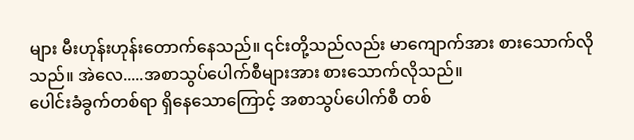များ မီးဟုန်းဟုန်းတောက်နေသည်။ ၎င်းတို့သည်လည်း မာကျောက်အား စားသောက်လိုသည်။ အဲလေ.....အစာသွပ်ပေါက်စီများအား စားသောက်လိုသည်။
ပေါင်းခံခွက်တစ်ရာ ရှိနေသောကြောင့် အစာသွပ်ပေါက်စီ တစ်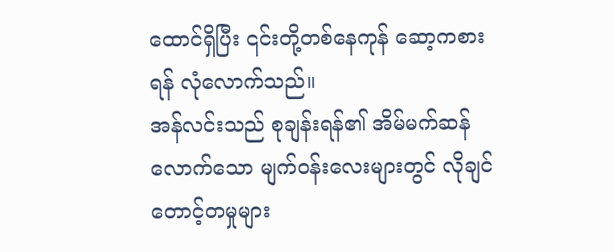ထောင်ရှိပြီး ၎င်းတို့တစ်နေကုန် ဆော့ကစားရန် လုံလောက်သည်။
အန်လင်းသည် စုချန်းရန်၏ အိမ်မက်ဆန်လောက်သော မျက်ဝန်းလေးများတွင် လိုချင်တောင့်တမှုများ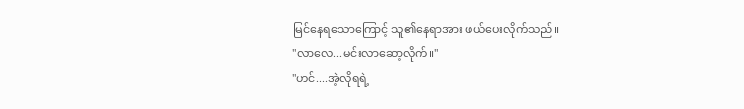မြင်နေရသောကြောင့် သူ၏နေရာအား ဖယ်ပေးလိုက်သည်။
"လာလေ...မင်းလာဆော့လိုက်။"
"ဟင်....အဲ့လိုရရဲ့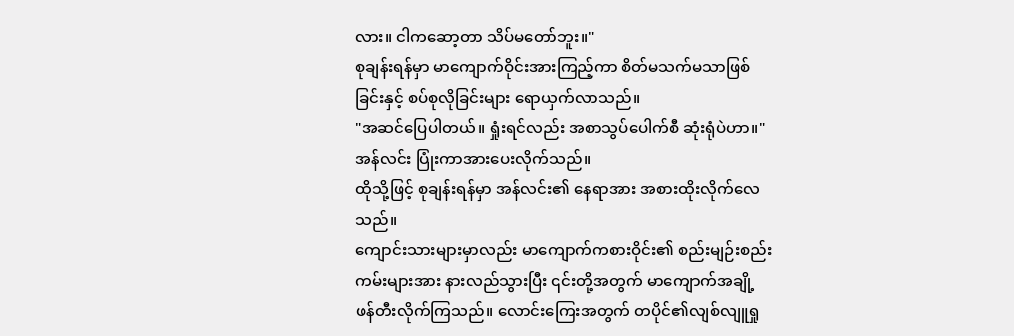လား။ ငါကဆော့တာ သိပ်မတော်ဘူး။"
စုချန်းရန်မှာ မာကျောက်ဝိုင်းအားကြည့်ကာ စိတ်မသက်မသာဖြစ်ခြင်းနှင့် စပ်စုလိုခြင်းများ ရောယှက်လာသည်။
"အဆင်ပြေပါတယ်။ ရှုံးရင်လည်း အစာသွပ်ပေါက်စီ ဆုံးရုံပဲဟာ။"
အန်လင်း ပြုံးကာအားပေးလိုက်သည်။
ထိုသို့ဖြင့် စုချန်းရန်မှာ အန်လင်း၏ နေရာအား အစားထိုးလိုက်လေသည်။
ကျောင်းသားများမှာလည်း မာကျောက်ကစားဝိုင်း၏ စည်းမျဉ်းစည်းကမ်းများအား နားလည်သွားပြီး ၎င်းတို့အတွက် မာကျောက်အချို့ ဖန်တီးလိုက်ကြသည်။ လောင်းကြေးအတွက် တပိုင်၏လျစ်လျူရှု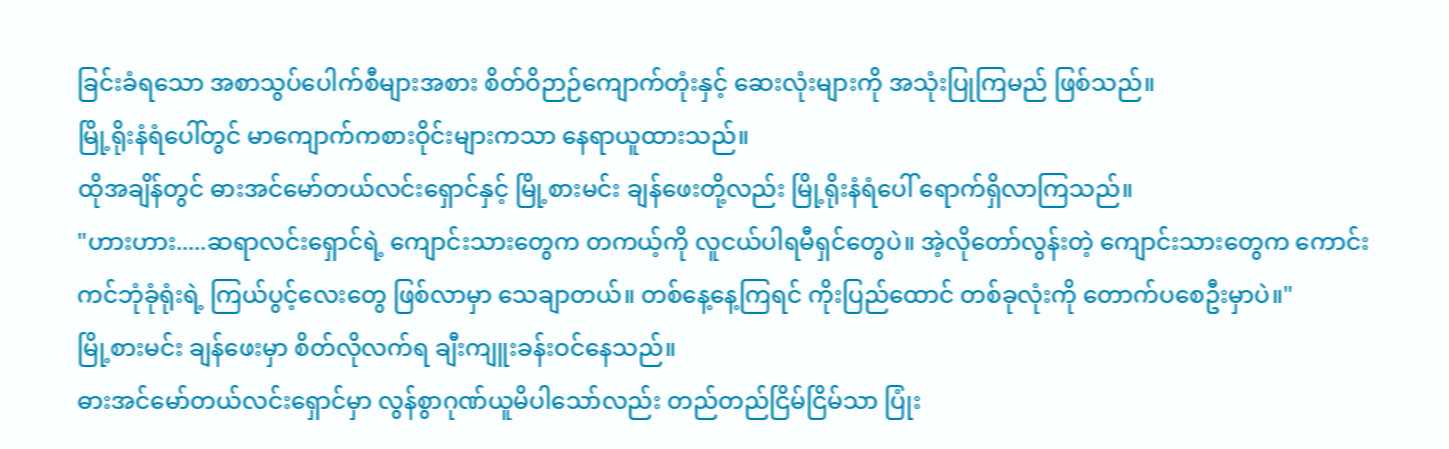ခြင်းခံရသော အစာသွပ်ပေါက်စီများအစား စိတ်ဝိဉာဉ်ကျောက်တုံးနှင့် ဆေးလုံးများကို အသုံးပြုကြမည် ဖြစ်သည်။
မြို့ရိုးနံရံပေါ်တွင် မာကျောက်ကစားဝိုင်းများကသာ နေရာယူထားသည်။
ထိုအချိန်တွင် ဓားအင်မော်တယ်လင်းရှောင်နှင့် မြို့စားမင်း ချန်ဖေးတို့လည်း မြို့ရိုးနံရံပေါ် ရောက်ရှိလာကြသည်။
"ဟားဟား.....ဆရာလင်းရှောင်ရဲ့ ကျောင်းသားတွေက တကယ့်ကို လူငယ်ပါရမီရှင်တွေပဲ။ အဲ့လိုတော်လွန်းတဲ့ ကျောင်းသားတွေက ကောင်းကင်ဘုံခုံရုံးရဲ့ ကြယ်ပွင့်လေးတွေ ဖြစ်လာမှာ သေချာတယ်။ တစ်နေ့နေ့ကြရင် ကိုးပြည်ထောင် တစ်ခုလုံးကို တောက်ပစေဦးမှာပဲ။"
မြို့စားမင်း ချန်ဖေးမှာ စိတ်လိုလက်ရ ချီးကျူးခန်းဝင်နေသည်။
ဓားအင်မော်တယ်လင်းရှောင်မှာ လွန်စွာဂုဏ်ယူမိပါသော်လည်း တည်တည်ငြိမ်ငြိမ်သာ ပြုံး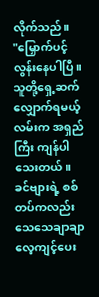လိုက်သည်။
"မြှောက်ပင့်လွန်းနေပါပြီ။ သူတို့ရှေ့ဆက်လျှောက်ရမယ့်လမ်းက အရှည်ကြီး ကျန်ပါသေးတယ်။ ခင်ဗျားရဲ့ စစ်တပ်ကလည်း သေသေချာချာ လေ့ကျင့်ပေး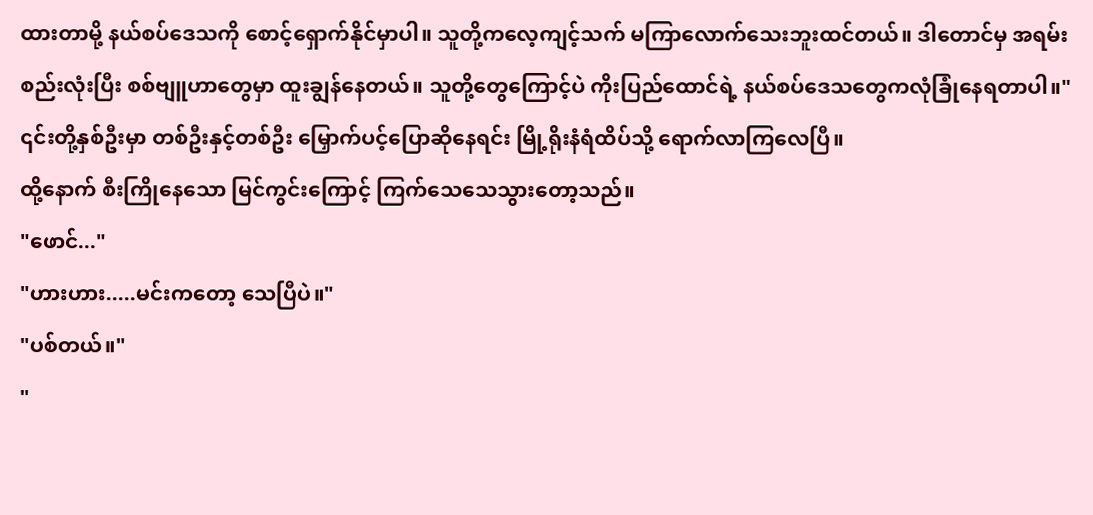ထားတာမို့ နယ်စပ်ဒေသကို စောင့်ရှောက်နိုင်မှာပါ။ သူတို့ကလေ့ကျင့်သက် မကြာလောက်သေးဘူးထင်တယ်။ ဒါတောင်မှ အရမ်းစည်းလုံးပြီး စစ်ဗျူဟာတွေမှာ ထူးချွန်နေတယ်။ သူတို့တွေကြောင့်ပဲ ကိုးပြည်ထောင်ရဲ့ နယ်စပ်ဒေသတွေကလုံခြုံနေရတာပါ။"
၎င်းတို့နှစ်ဦးမှာ တစ်ဦးနှင့်တစ်ဦး မြှောက်ပင့်ပြောဆိုနေရင်း မြို့ရိုးနံရံထိပ်သို့ ရောက်လာကြလေပြီ။
ထို့နောက် စီးကြိုနေသော မြင်ကွင်းကြောင့် ကြက်သေသေသွားတော့သည်။
"ဖောင်..."
"ဟားဟား.....မင်းကတော့ သေပြီပဲ။"
"ပစ်တယ်။"
"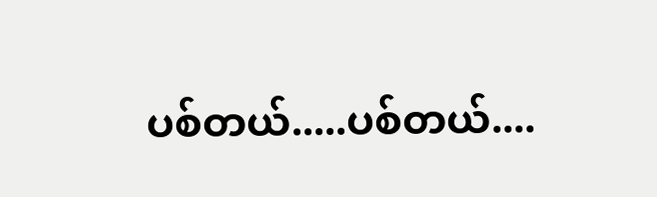ပစ်တယ်.....ပစ်တယ်....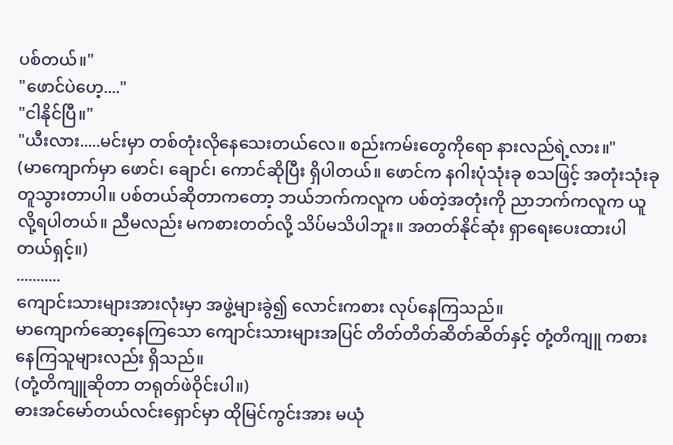ပစ်တယ်။"
"ဖောင်ပဲဟေ့...."
"ငါနိုင်ပြီ။"
"ယီးလား.....မင်းမှာ တစ်တုံးလိုနေသေးတယ်လေ။ စည်းကမ်းတွေကိုရော နားလည်ရဲ့လား။"
(မာကျောက်မှာ ဖောင်၊ ချောင်၊ ကောင်ဆိုပြီး ရှိပါတယ်။ ဖောင်က နဂါးပုံသုံးခု စသဖြင့် အတုံးသုံးခု တူသွားတာပါ။ ပစ်တယ်ဆိုတာကတော့ ဘယ်ဘက်ကလူက ပစ်တဲ့အတုံးကို ညာဘက်ကလူက ယူလို့ရပါတယ်။ ညီမလည်း မကစားတတ်လို့ သိပ်မသိပါဘူး။ အတတ်နိုင်ဆုံး ရှာရေးပေးထားပါတယ်ရှင့်။)
...........
ကျောင်းသားများအားလုံးမှာ အဖွဲ့များခွဲ၍ လောင်းကစား လုပ်နေကြသည်။
မာကျောက်ဆော့နေကြသော ကျောင်းသားများအပြင် တိတ်တိတ်ဆိတ်ဆိတ်နှင့် တုံ့တိကျူ ကစားနေကြသူများလည်း ရှိသည်။
(တုံ့တိကျူဆိုတာ တရုတ်ဖဲဝိုင်းပါ။)
ဓားအင်မော်တယ်လင်းရှောင်မှာ ထိုမြင်ကွင်းအား မယုံ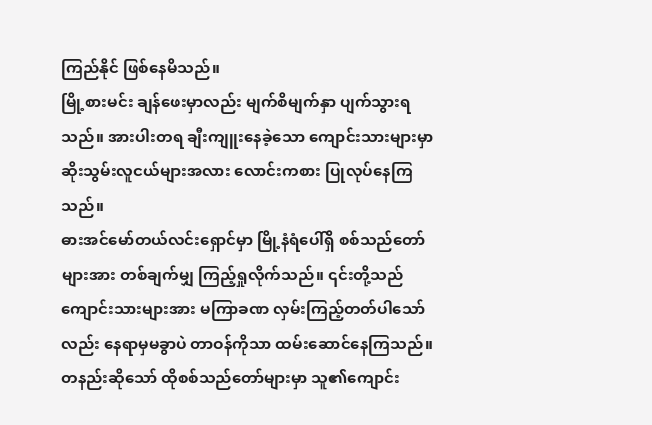ကြည်နိုင် ဖြစ်နေမိသည်။
မြို့စားမင်း ချန်ဖေးမှာလည်း မျက်စိမျက်နှာ ပျက်သွားရသည်။ အားပါးတရ ချီးကျူးနေခဲ့သော ကျောင်းသားများမှာ ဆိုးသွမ်းလူငယ်များအလား လောင်းကစား ပြုလုပ်နေကြသည်။
ဓားအင်မော်တယ်လင်းရှောင်မှာ မြို့နံရံပေါ်ရှိ စစ်သည်တော်များအား တစ်ချက်မျှ ကြည့်ရှုလိုက်သည်။ ၎င်းတို့သည် ကျောင်းသားများအား မကြာခဏ လှမ်းကြည့်တတ်ပါသော်လည်း နေရာမှမခွာပဲ တာဝန်ကိုသာ ထမ်းဆောင်နေကြသည်။ တနည်းဆိုသော် ထိုစစ်သည်တော်များမှာ သူ၏ကျောင်း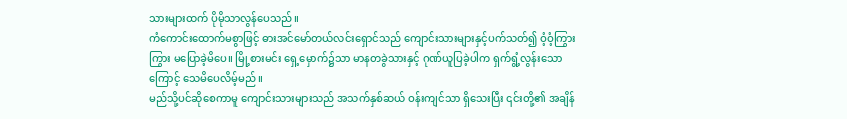သားများထက် ပိုမိုသာလွန်ပေသည်။
ကံကောင်းထောက်မစွာဖြင့် ဓားအင်မော်တယ်လင်းရှောင်သည် ကျောင်းသားများနှင့်ပက်သတ်၍ ဝံ့ဝံ့ကြွားကြွား မပြောခဲ့မိပေ။ မြို့စားမင်း ရှေ့မှောက်၌သာ မာနတခွဲသားနှင့် ဂုဏ်ယူပြခဲ့ပါက ရှက်ရွံ့လွန်းသောကြောင့် သေမိပေလိမ့်မည်။
မည်သို့ပင်ဆိုစေကာမူ ကျောင်းသားများသည် အသက်နှစ်ဆယ် ဝန်းကျင်သာ ရှိသေးပြီး ၎င်းတို့၏ အချိန်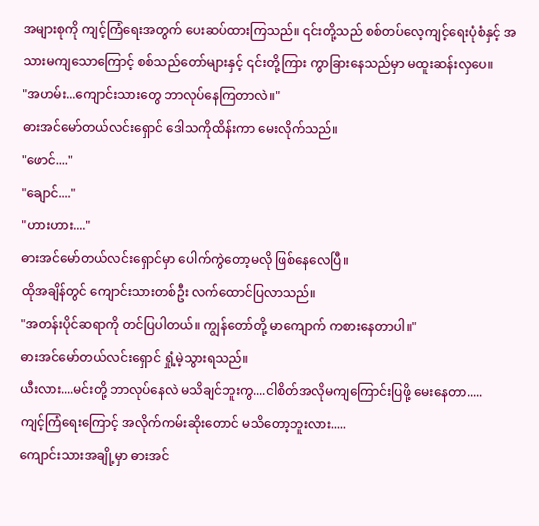အများစုကို ကျင့်ကြံရေးအတွက် ပေးဆပ်ထားကြသည်။ ၎င်းတို့သည် စစ်တပ်လေ့ကျင့်ရေးပုံစံနှင့် အသားမကျသောကြောင့် စစ်သည်တော်များနှင့် ၎င်းတို့ကြား ကွာခြားနေသည်မှာ မထူးဆန်းလှပေ။
"အဟမ်း...ကျောင်းသားတွေ ဘာလုပ်နေကြတာလဲ။"
ဓားအင်မော်တယ်လင်းရှောင် ဒေါသကိုထိန်းကာ မေးလိုက်သည်။
"ဖောင်...."
"ချောင်...."
"ဟားဟား...."
ဓားအင်မော်တယ်လင်းရှောင်မှာ ပေါက်ကွဲတော့မလို ဖြစ်နေလေပြီ။
ထိုအချိန်တွင် ကျောင်းသားတစ်ဦး လက်ထောင်ပြလာသည်။
"အတန်းပိုင်ဆရာကို တင်ပြပါတယ်။ ကျွန်တော်တို့ မာကျောက် ကစားနေတာပါ။"
ဓားအင်မော်တယ်လင်းရှောင် ရှုံ့မဲ့သွားရသည်။
ယီးလား....မင်းတို့ ဘာလုပ်နေလဲ မသိချင်ဘူးကွ....ငါစိတ်အလိုမကျကြောင်းပြဖို့ မေးနေတာ.....
ကျင့်ကြံရေးကြောင့် အလိုက်ကမ်းဆိုးတောင် မသိတော့ဘူးလား.....
ကျောင်းသားအချို့မှာ ဓားအင်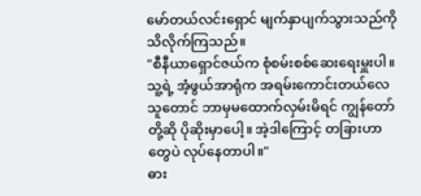မော်တယ်လင်းရှောင် မျက်နှာပျက်သွားသည်ကို သိလိုက်ကြသည်။
"စီနီယာရှောင်ဇယ်က စုံစမ်းစစ်ဆေးရေးမှူးပါ။ သူ့ရဲ့ အံ့ဖွယ်အာရုံက အရမ်းကောင်းတယ်လေ သူတောင် ဘာမှမထောက်လှမ်းမိရင် ကျွန်တော်တို့ဆို ပိုဆိုးမှာပေါ့။ အဲ့ဒါကြောင့် တခြားဟာတွေပဲ လုပ်နေတာပါ။"
ဓား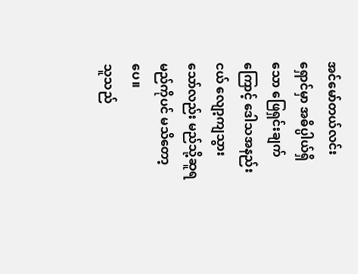အင်မော်တယ်လင်းရှောင်မှာ အဓိပ္ပါယ်ရှိသော ဖြေရှင်းချက်ကြောင့် ဒေါသအနည်းငယ် လျော့ကျသွားသော်လည်း မည်သို့ဆူရမည်ကိုပင် မသိတော့ပေ။
သူသည်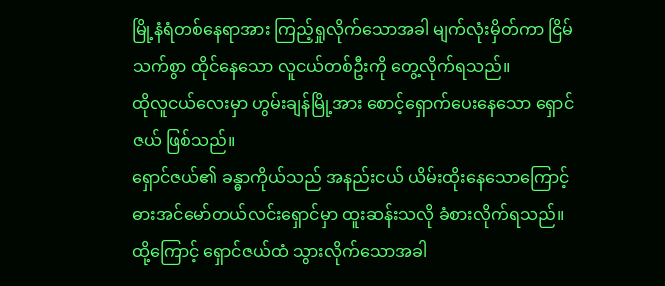မြို့နံရံတစ်နေရာအား ကြည့်ရှုလိုက်သောအခါ မျက်လုံးမှိတ်ကာ ငြိမ်သက်စွာ ထိုင်နေသော လူငယ်တစ်ဦးကို တွေ့လိုက်ရသည်။
ထိုလူငယ်လေးမှာ ဟွမ်းချန်မြို့အား စောင့်ရှောက်ပေးနေသော ရှောင်ဇယ် ဖြစ်သည်။
ရှောင်ဇယ်၏ ခန္ဓာကိုယ်သည် အနည်းငယ် ယိမ်းထိုးနေသောကြောင့် ဓားအင်မော်တယ်လင်းရှောင်မှာ ထူးဆန်းသလို ခံစားလိုက်ရသည်။
ထို့ကြောင့် ရှောင်ဇယ်ထံ သွားလိုက်သောအခါ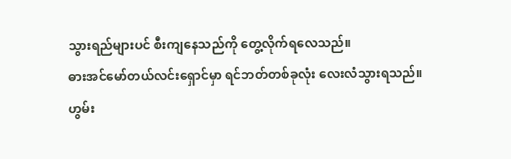သွားရည်များပင် စီးကျနေသည်ကို တွေ့လိုက်ရလေသည်။
ဓားအင်မော်တယ်လင်းရှောင်မှာ ရင်ဘတ်တစ်ခုလုံး လေးလံသွားရသည်။
ဟွမ်း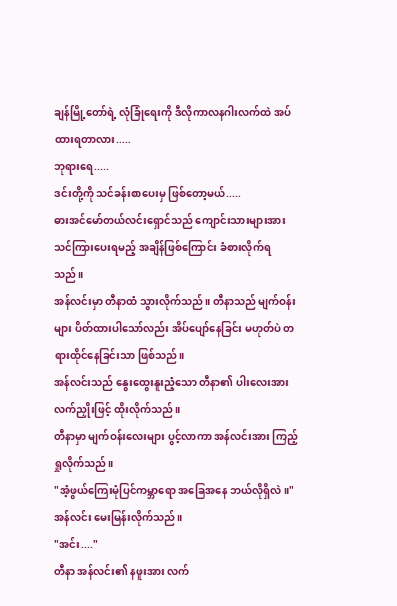ချန်မြို့တော်ရဲ့ လုံခြုံရေးကို ဒီလိုကာလနဂါးလက်ထဲ အပ်ထားရတာလား.....
ဘုရားရေ.....
ဒင်းတို့ကို သင်ခန်းစာပေးမှ ဖြစ်တော့မယ်.....
ဓားအင်မော်တယ်လင်းရှောင်သည် ကျောင်းသားများအား သင်ကြားပေးရမည့် အချိန်ဖြစ်ကြောင်း ခံစားလိုက်ရသည်။
အန်လင်းမှာ တီနာထံ သွားလိုက်သည်။ တီနာသည် မျက်ဝန်းများ ပိတ်ထားပါသော်လည်း အိပ်ပျော်နေခြင်း မဟုတ်ပဲ တရားထိုင်နေခြင်းသာ ဖြစ်သည်။
အန်လင်းသည် နွေးထွေးနူးညံ့သော တီနာ၏ ပါးလေးအား လက်ညှိုးဖြင့် ထိုးလိုက်သည်။
တီနာမှာ မျက်ဝန်းလေးများ ပွင့်လာကာ အန်လင်းအား ကြည့်ရှုလိုက်သည်။
"အံ့ဖွယ်ကြေးမုံပြင်ကမ္ဘာရော အခြေအနေ ဘယ်လိုရှိလဲ။"
အန်လင်း မေးမြန်းလိုက်သည်။
"အင်း...."
တီနာ အန်လင်း၏ နဖူးအား လက်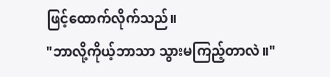ဖြင့်ထောက်လိုက်သည်။
"ဘာလို့ကိုယ့်ဘာသာ သွားမကြည့်တာလဲ။"